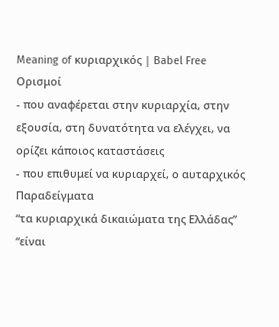Meaning of κυριαρχικός | Babel Free
Ορισμοί
- που αναφέρεται στην κυριαρχία, στην εξουσία, στη δυνατότητα να ελέγχει, να ορίζει κάποιος καταστάσεις
- που επιθυμεί να κυριαρχεί, ο αυταρχικός
Παραδείγματα
“τα κυριαρχικά δικαιώματα της Ελλάδας”
“είναι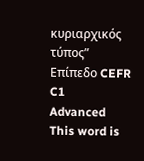κυριαρχικός τύπος”
Επίπεδο CEFR
C1
Advanced
This word is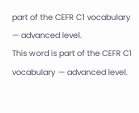part of the CEFR C1 vocabulary — advanced level.
This word is part of the CEFR C1 vocabulary — advanced level.